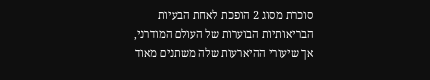סוכרת מסוג 2 הופכת לאחת הבעיות הבריאותיות הבוערות של העולם המודרני, אך שיעורי ההיארעות שלה משתנים מאוד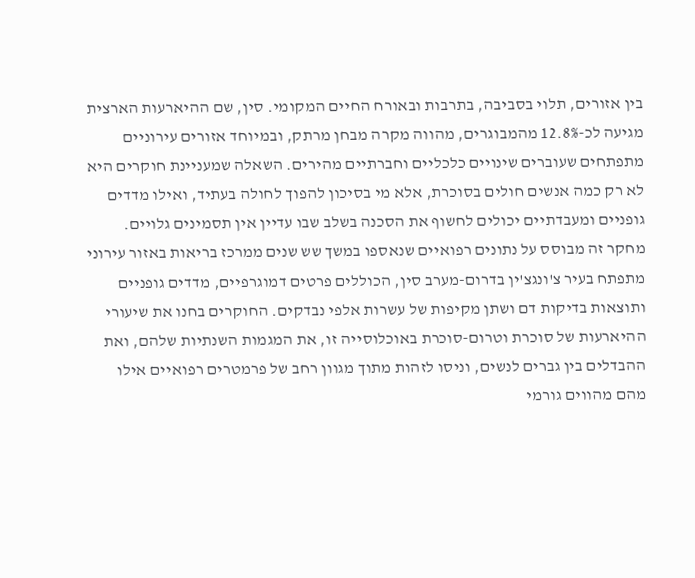בין אזורים, תלוי בסביבה, בתרבות ובאורח החיים המקומי. סין, שם ההיארעות הארצית מגיעה לכ-12.8% מהמבוגרים, מהווה מקרה מבחן מרתק, ובמיוחד אזורים עירוניים מתפתחים שעוברים שינויים כלכליים וחברתיים מהירים. השאלה שמעניינת חוקרים היא לא רק כמה אנשים חולים בסוכרת, אלא מי בסיכון להפוך לחולה בעתיד, ואילו מדדים גופניים ומעבדתיים יכולים לחשוף את הסכנה בשלב שבו עדיין אין תסמינים גלויים.
מחקר זה מבוסס על נתונים רפואיים שנאספו במשך שש שנים ממרכז בריאות באזור עירוני מתפתח בעיר צ'ונגצ'ין בדרום-מערב סין, הכוללים פרטים דמוגרפיים, מדדים גופניים ותוצאות בדיקות דם ושתן מקיפות של עשרות אלפי נבדקים. החוקרים בחנו את שיעורי ההיארעות של סוכרת וטרום-סוכרת באוכלוסייה זו, את המגמות השנתיות שלהם, ואת ההבדלים בין גברים לנשים, וניסו לזהות מתוך מגוון רחב של פרמטרים רפואיים אילו מהם מהווים גורמי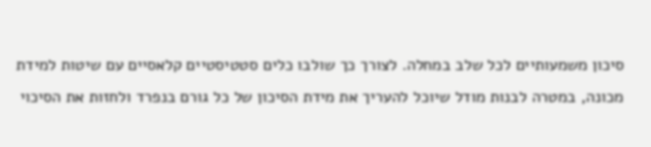סיכון משמעותיים לכל שלב במחלה. לצורך כך שולבו כלים סטטיסטיים קלאסיים עם שיטות למידת מכונה, במטרה לבנות מודל שיוכל להעריך את מידת הסיכון של כל גורם בנפרד ולחזות את הסיכוי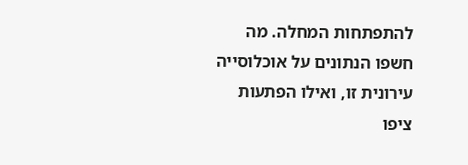להתפתחות המחלה. מה חשפו הנתונים על אוכלוסייה עירונית זו, ואילו הפתעות ציפו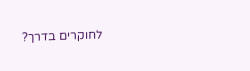לחוקרים בדרך?